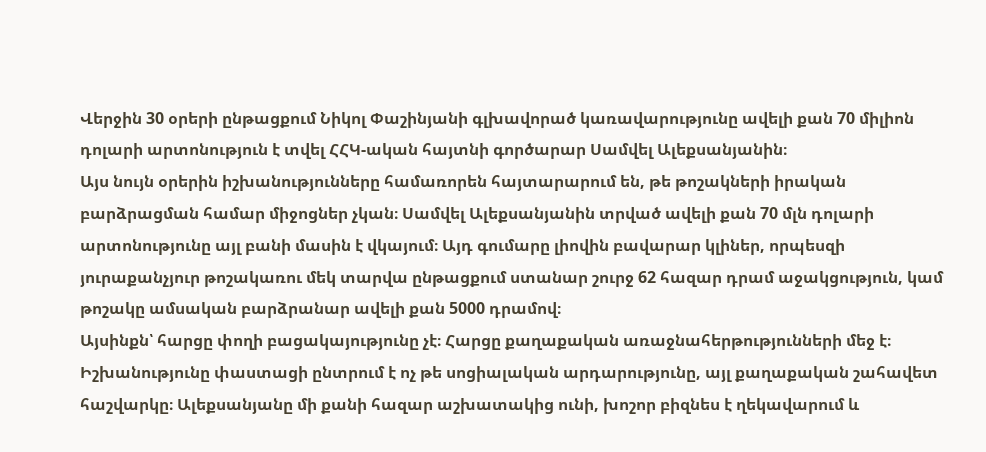Վերջին 30 օրերի ընթացքում Նիկոլ Փաշինյանի գլխավորած կառավարությունը ավելի քան 70 միլիոն դոլարի արտոնություն է տվել ՀՀԿ-ական հայտնի գործարար Սամվել Ալեքսանյանին։
Այս նույն օրերին իշխանությունները համառորեն հայտարարում են, թե թոշակների իրական բարձրացման համար միջոցներ չկան։ Սամվել Ալեքսանյանին տրված ավելի քան 70 մլն դոլարի արտոնությունը այլ բանի մասին է վկայում։ Այդ գումարը լիովին բավարար կլիներ, որպեսզի յուրաքանչյուր թոշակառու մեկ տարվա ընթացքում ստանար շուրջ 62 հազար դրամ աջակցություն, կամ թոշակը ամսական բարձրանար ավելի քան 5000 դրամով։
Այսինքն՝ հարցը փողի բացակայությունը չէ։ Հարցը քաղաքական առաջնահերթությունների մեջ է։ Իշխանությունը փաստացի ընտրում է ոչ թե սոցիալական արդարությունը, այլ քաղաքական շահավետ հաշվարկը։ Ալեքսանյանը մի քանի հազար աշխատակից ունի, խոշոր բիզնես է ղեկավարում և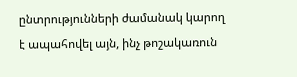ընտրությունների ժամանակ կարող է ապահովել այն, ինչ թոշակառուն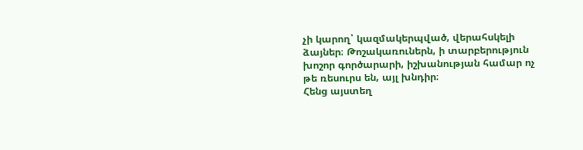չի կարող՝ կազմակերպված, վերահսկելի ձայներ։ Թոշակառուներն, ի տարբերություն խոշոր գործարարի, իշխանության համար ոչ թե ռեսուրս են, այլ խնդիր։
Հենց այստեղ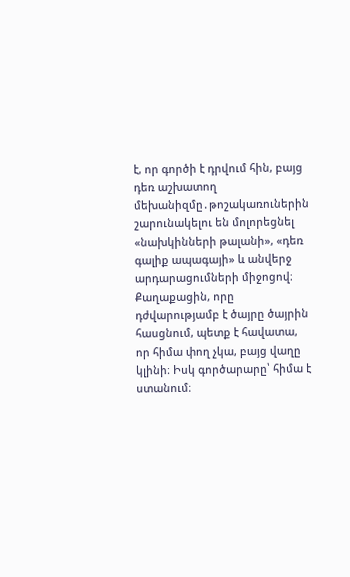է, որ գործի է դրվում հին, բայց դեռ աշխատող մեխանիզմը․թոշակառուներին շարունակելու են մոլորեցնել «նախկինների թալանի», «դեռ գալիք ապագայի» և անվերջ արդարացումների միջոցով։ Քաղաքացին, որը դժվարությամբ է ծայրը ծայրին հասցնում, պետք է հավատա, որ հիմա փող չկա, բայց վաղը կլինի։ Իսկ գործարարը՝ հիմա է ստանում։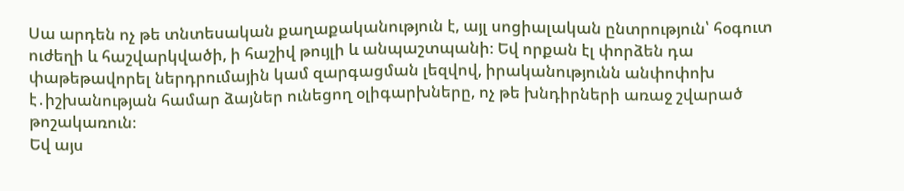Սա արդեն ոչ թե տնտեսական քաղաքականություն է, այլ սոցիալական ընտրություն՝ հօգուտ ուժեղի և հաշվարկվածի, ի հաշիվ թույլի և անպաշտպանի։ Եվ որքան էլ փորձեն դա փաթեթավորել ներդրումային կամ զարգացման լեզվով, իրականությունն անփոփոխ է․իշխանության համար ձայներ ունեցող օլիգարխները, ոչ թե խնդիրների առաջ շվարած թոշակառուն։
Եվ այս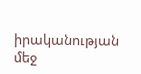իրականության մեջ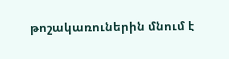թոշակառուներին մնում է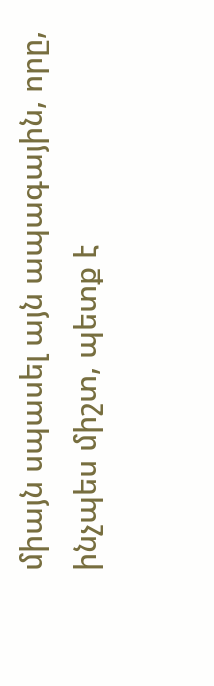միայն սպասել այն ապագային, որը, ինչպես միշտ, պետք է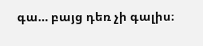գա… բայց դեռ չի գալիս։